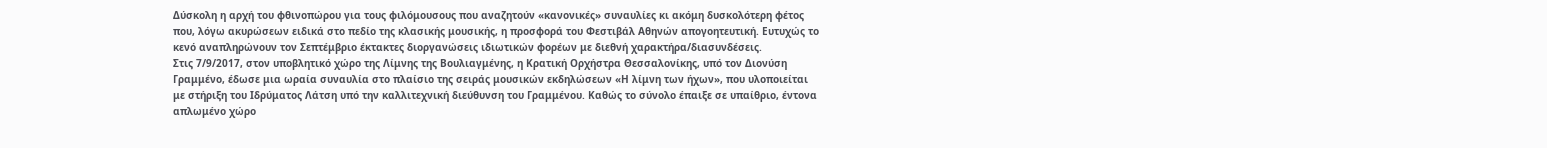Δύσκολη η αρχή του φθινοπώρου για τους φιλόμουσους που αναζητούν «κανονικές» συναυλίες κι ακόμη δυσκολότερη φέτος που, λόγω ακυρώσεων ειδικά στο πεδίο της κλασικής μουσικής, η προσφορά του Φεστιβάλ Αθηνών απογοητευτική. Ευτυχώς το κενό αναπληρώνουν τον Σεπτέμβριο έκτακτες διοργανώσεις ιδιωτικών φορέων με διεθνή χαρακτήρα/διασυνδέσεις.
Στις 7/9/2017, στον υποβλητικό χώρο της Λίμνης της Βουλιαγμένης, η Κρατική Ορχήστρα Θεσσαλονίκης, υπό τον Διονύση Γραμμένο, έδωσε μια ωραία συναυλία στο πλαίσιο της σειράς μουσικών εκδηλώσεων «Η λίμνη των ήχων», που υλοποιείται με στήριξη του Ιδρύματος Λάτση υπό την καλλιτεχνική διεύθυνση του Γραμμένου. Καθώς το σύνολο έπαιξε σε υπαίθριο, έντονα απλωμένο χώρο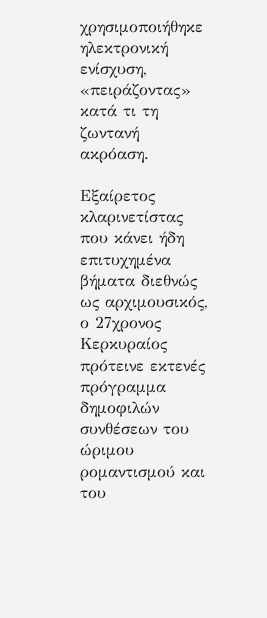χρησιμοποιήθηκε ηλεκτρονική ενίσχυση, «πειράζοντας» κατά τι τη ζωντανή ακρόαση.

Εξαίρετος κλαρινετίστας που κάνει ήδη επιτυχημένα βήματα διεθνώς ως αρχιμουσικός, ο 27χρονος Κερκυραίος πρότεινε εκτενές πρόγραμμα δημοφιλών συνθέσεων του ώριμου ρομαντισμού και του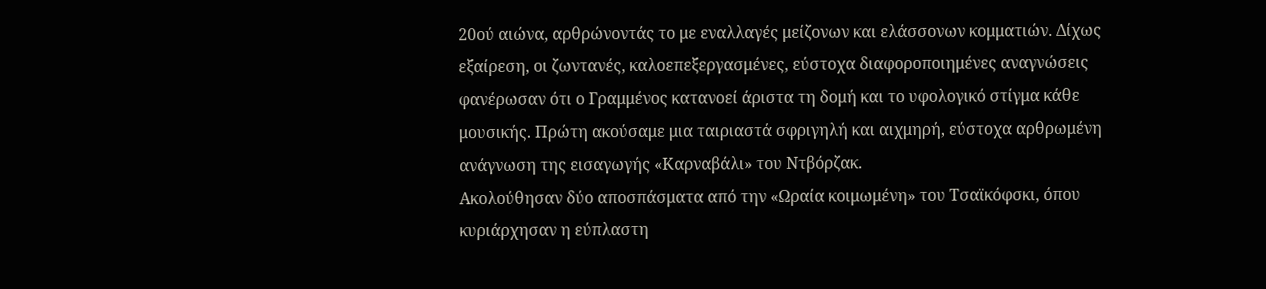20ού αιώνα, αρθρώνοντάς το με εναλλαγές μείζονων και ελάσσονων κομματιών. Δίχως εξαίρεση, οι ζωντανές, καλοεπεξεργασμένες, εύστοχα διαφοροποιημένες αναγνώσεις φανέρωσαν ότι ο Γραμμένος κατανοεί άριστα τη δομή και το υφολογικό στίγμα κάθε μουσικής. Πρώτη ακούσαμε μια ταιριαστά σφριγηλή και αιχμηρή, εύστοχα αρθρωμένη ανάγνωση της εισαγωγής «Καρναβάλι» του Ντβόρζακ.
Ακολούθησαν δύο αποσπάσματα από την «Ωραία κοιμωμένη» του Τσαϊκόφσκι, όπου κυριάρχησαν η εύπλαστη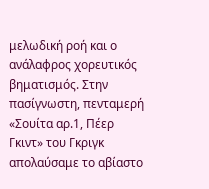μελωδική ροή και ο ανάλαφρος χορευτικός βηματισμός. Στην πασίγνωστη, πενταμερή «Σουίτα αρ.1, Πέερ Γκιντ» του Γκριγκ απολαύσαμε το αβίαστο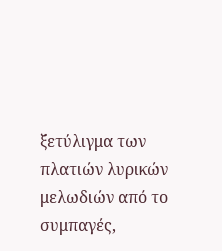ξετύλιγμα των πλατιών λυρικών μελωδιών από το συμπαγές,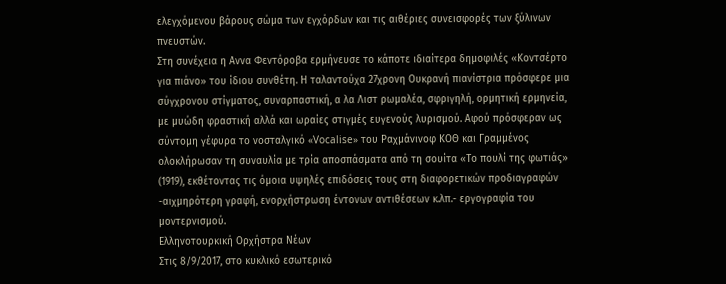ελεγχόμενου βάρους σώμα των εγχόρδων και τις αιθέριες συνεισφορές των ξύλινων πνευστών.
Στη συνέχεια η Αννα Φεντόροβα ερμήνευσε το κάποτε ιδιαίτερα δημοφιλές «Κοντσέρτο για πιάνο» του ίδιου συνθέτη. Η ταλαντούχα 27χρονη Ουκρανή πιανίστρια πρόσφερε μια σύγχρονου στίγματος, συναρπαστική, α λα Λιστ ρωμαλέα, σφριγηλή, ορμητική ερμηνεία, με μυώδη φραστική αλλά και ωραίες στιγμές ευγενούς λυρισμού. Αφού πρόσφεραν ως σύντομη γέφυρα το νοσταλγικό «Vocalise» του Ραχμάνινοφ ΚΟΘ και Γραμμένος ολοκλήρωσαν τη συναυλία με τρία αποσπάσματα από τη σουίτα «Το πουλί της φωτιάς» (1919), εκθέτοντας τις όμοια υψηλές επιδόσεις τους στη διαφορετικών προδιαγραφών -αιχμηρότερη γραφή, ενορχήστρωση έντονων αντιθέσεων κ.λπ.- εργογραφία του μοντερνισμού.
Ελληνοτουρκική Ορχήστρα Νέων
Στις 8/9/2017, στο κυκλικό εσωτερικό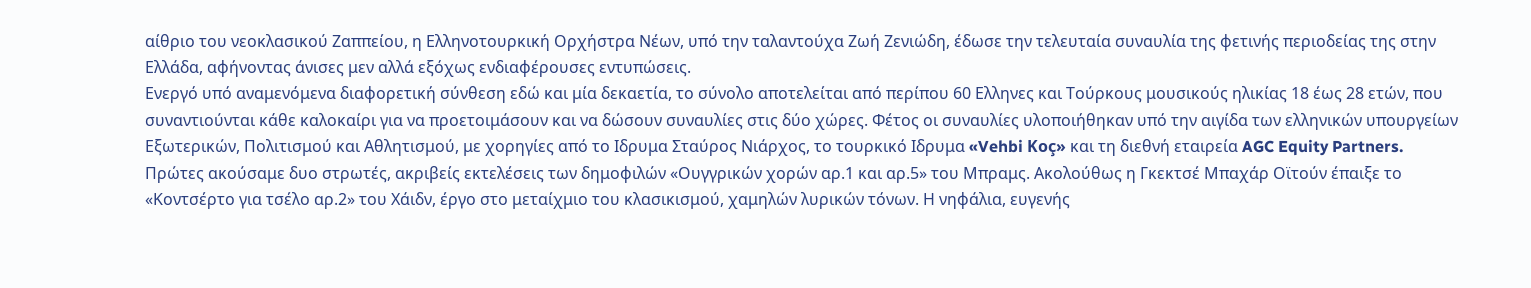αίθριο του νεοκλασικού Ζαππείου, η Ελληνοτουρκική Ορχήστρα Νέων, υπό την ταλαντούχα Ζωή Ζενιώδη, έδωσε την τελευταία συναυλία της φετινής περιοδείας της στην Ελλάδα, αφήνοντας άνισες μεν αλλά εξόχως ενδιαφέρουσες εντυπώσεις.
Ενεργό υπό αναμενόμενα διαφορετική σύνθεση εδώ και μία δεκαετία, το σύνολο αποτελείται από περίπου 60 Ελληνες και Τούρκους μουσικούς ηλικίας 18 έως 28 ετών, που συναντιούνται κάθε καλοκαίρι για να προετοιμάσουν και να δώσουν συναυλίες στις δύο χώρες. Φέτος οι συναυλίες υλοποιήθηκαν υπό την αιγίδα των ελληνικών υπουργείων Εξωτερικών, Πολιτισμού και Αθλητισμού, με χορηγίες από το Ιδρυμα Σταύρος Νιάρχος, το τουρκικό Ιδρυμα «Vehbi Koç» και τη διεθνή εταιρεία AGC Equity Partners.
Πρώτες ακούσαμε δυο στρωτές, ακριβείς εκτελέσεις των δημοφιλών «Ουγγρικών χορών αρ.1 και αρ.5» του Μπραμς. Ακολούθως η Γκεκτσέ Μπαχάρ Οϊτούν έπαιξε το «Κοντσέρτο για τσέλο αρ.2» του Χάιδν, έργο στο μεταίχμιο του κλασικισμού, χαμηλών λυρικών τόνων. Η νηφάλια, ευγενής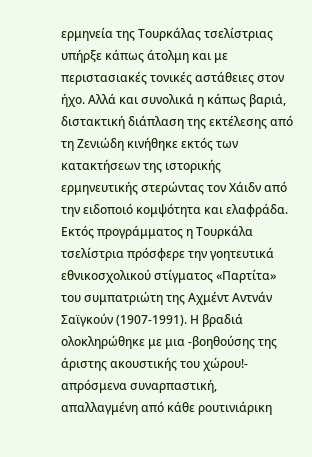ερμηνεία της Τουρκάλας τσελίστριας υπήρξε κάπως άτολμη και με περιστασιακές τονικές αστάθειες στον ήχο. Αλλά και συνολικά η κάπως βαριά, διστακτική διάπλαση της εκτέλεσης από τη Ζενιώδη κινήθηκε εκτός των κατακτήσεων της ιστορικής ερμηνευτικής στερώντας τον Χάιδν από την ειδοποιό κομψότητα και ελαφράδα.
Εκτός προγράμματος η Τουρκάλα τσελίστρια πρόσφερε την γοητευτικά εθνικοσχολικού στίγματος «Παρτίτα» του συμπατριώτη της Αχμέντ Αντνάν Σαϊγκούν (1907-1991). Η βραδιά ολοκληρώθηκε με μια -βοηθούσης της άριστης ακουστικής του χώρου!- απρόσμενα συναρπαστική, απαλλαγμένη από κάθε ρουτινιάρικη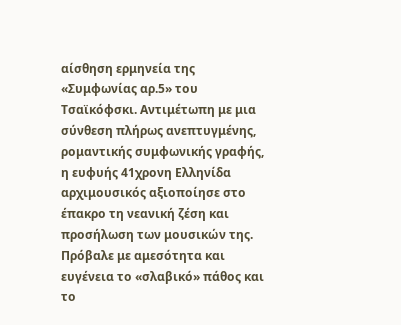αίσθηση ερμηνεία της «Συμφωνίας αρ.5» του Τσαϊκόφσκι. Αντιμέτωπη με μια σύνθεση πλήρως ανεπτυγμένης, ρομαντικής συμφωνικής γραφής, η ευφυής 41χρονη Ελληνίδα αρχιμουσικός αξιοποίησε στο έπακρο τη νεανική ζέση και προσήλωση των μουσικών της.
Πρόβαλε με αμεσότητα και ευγένεια το «σλαβικό» πάθος και το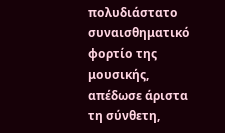πολυδιάστατο συναισθηματικό φορτίο της μουσικής, απέδωσε άριστα τη σύνθετη,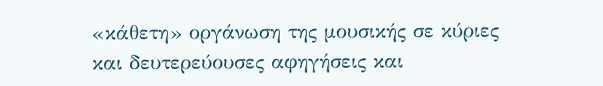«κάθετη» οργάνωση της μουσικής σε κύριες και δευτερεύουσες αφηγήσεις και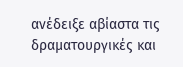ανέδειξε αβίαστα τις δραματουργικές και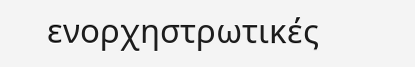ενορχηστρωτικές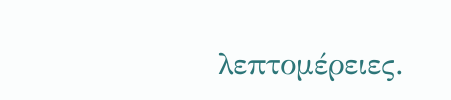λεπτομέρειες.